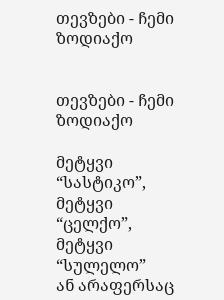თევზები - ჩემი ზოდიაქო


თევზები - ჩემი ზოდიაქო

მეტყვი “სასტიკო”,
მეტყვი “ცელქო”,
მეტყვი “სულელო”
ან არაფერსაც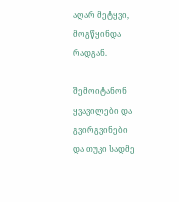აღარ მეტყვი,
მოგწყინდა რადგან.

შემოიტანონ
ყვავილები და გვირგვინები
და თუკი სადმე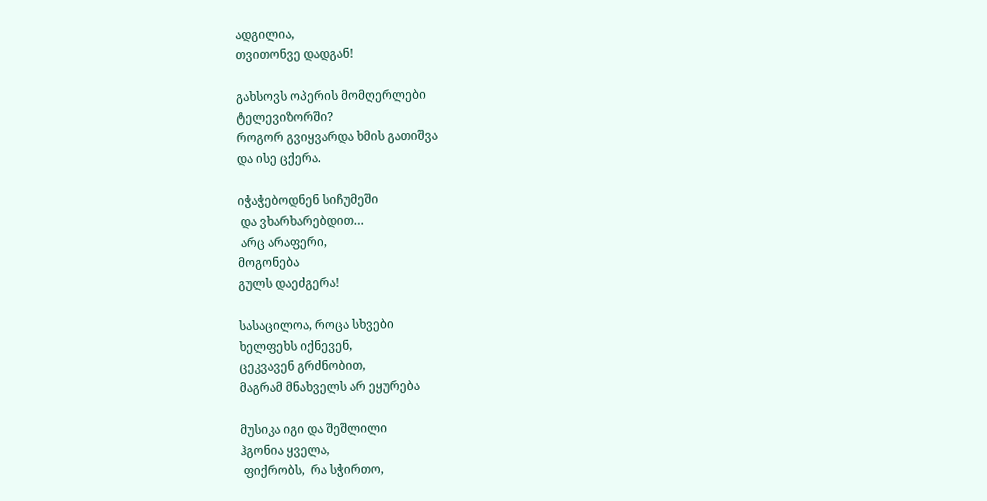ადგილია,
თვითონვე დადგან!

გახსოვს ოპერის მომღერლები
ტელევიზორში?
როგორ გვიყვარდა ხმის გათიშვა
და ისე ცქერა.

იჭაჭებოდნენ სიჩუმეში
 და ვხარხარებდით…
 არც არაფერი,
მოგონება
გულს დაეძგერა!

სასაცილოა, როცა სხვები
ხელფეხს იქნევენ,
ცეკვავენ გრძნობით,
მაგრამ მნახველს არ ეყურება

მუსიკა იგი და შეშლილი
ჰგონია ყველა,
 ფიქრობს,  რა სჭირთო,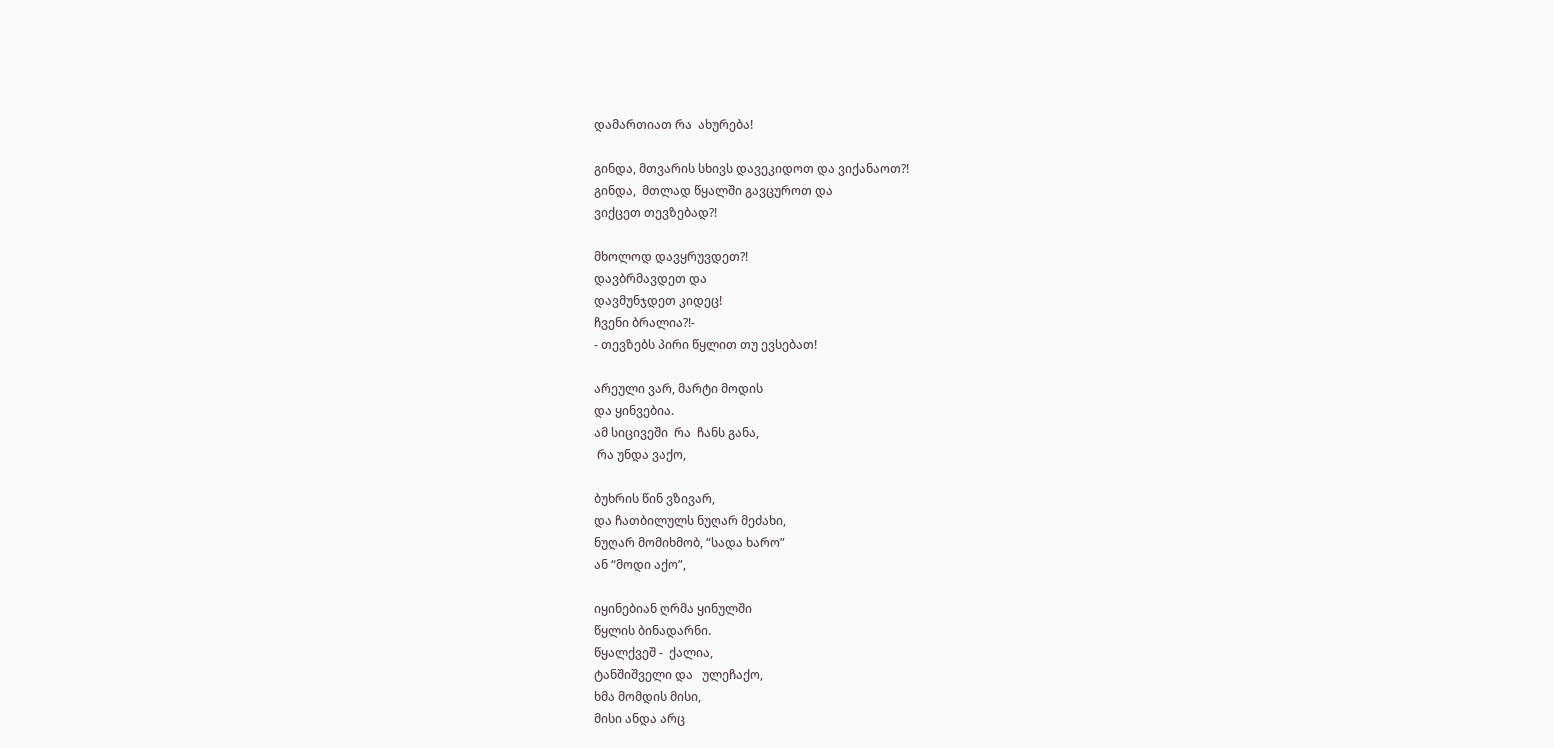დამართიათ რა  ახურება!

გინდა, მთვარის სხივს დავეკიდოთ და ვიქანაოთ?!
გინდა,  მთლად წყალში გავცუროთ და
ვიქცეთ თევზებად?!

მხოლოდ დავყრუვდეთ?!
დავბრმავდეთ და
დავმუნჯდეთ კიდეც!
ჩვენი ბრალია?!-
- თევზებს პირი წყლით თუ ევსებათ!

არეული ვარ, მარტი მოდის
და ყინვებია.
ამ სიცივეში  რა  ჩანს განა,
 რა უნდა ვაქო,

ბუხრის წინ ვზივარ,
და ჩათბილულს ნუღარ მეძახი,
ნუღარ მომიხმობ, “სადა ხარო”
ან “მოდი აქო”,

იყინებიან ღრმა ყინულში
წყლის ბინადარნი.
წყალქვეშ -  ქალია,
ტანშიშველი და   ულეჩაქო,
ხმა მომდის მისი,
მისი ანდა არც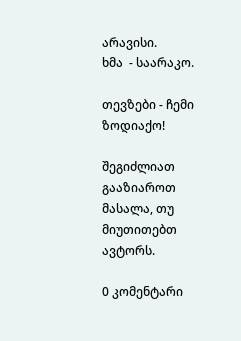არავისი.
ხმა  - საარაკო.

თევზები - ჩემი ზოდიაქო!

შეგიძლიათ გააზიაროთ მასალა, თუ მიუთითებთ ავტორს.

0 კომენტარი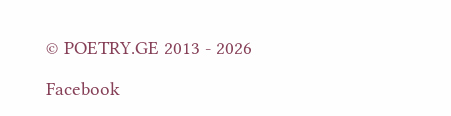© POETRY.GE 2013 - 2026

Facebook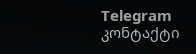Telegram კონტაქტი